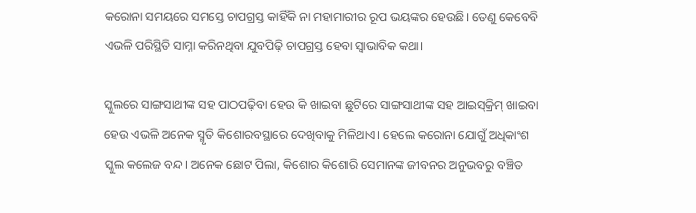କରୋନା ସମୟରେ ସମସ୍ତେ ଚାପଗ୍ରସ୍ତ କାହିଁକି ନା ମହାମାରୀର ରୂପ ଭୟଙ୍କର ହେଉଛି। ତେଣୁ କେବେବି ଏଭଳି ପରିସ୍ଥିତି ସାମ୍ନା କରିନଥିବା ଯୁବପିଢ଼ି ଚାପଗ୍ରସ୍ତ ହେବା ସ୍ୱାଭାବିକ କଥା।

ସ୍କୁଲରେ ସାଙ୍ଗସାଥୀଙ୍କ ସହ ପାଠପଢ଼ିବା ହେଉ କି ଖାଇବା ଛୁଟିରେ ସାଙ୍ଗସାଥୀଙ୍କ ସହ ଆଇସ୍‌କ୍ରିମ୍‌ ଖାଇବା ହେଉ ଏଭଳି ଅନେକ ସ୍ମୃତି କିଶୋରବସ୍ଥାରେ ଦେଖିବାକୁ ମିଳିଥାଏ। ହେଲେ କରୋନା ଯୋଗୁଁ ଅଧିକାଂଶ ସ୍କୁଲ କଲେଜ ବନ୍ଦ। ଅନେକ ଛୋଟ ପିଲା, କିଶୋର କିଶୋରି ସେମାନଙ୍କ ଜୀବନର ଅନୁଭବରୁ ବଞ୍ଚିତ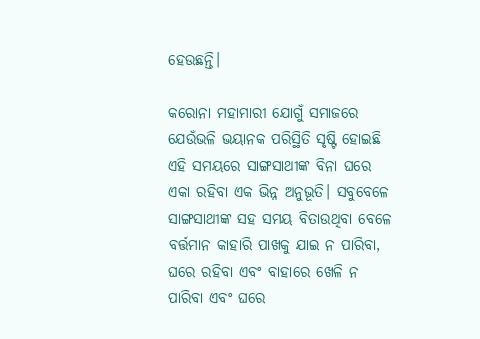ହେଉଛନ୍ତି।

କରୋନା ମହାମାରୀ ଯୋଗୁଁ ସମାଜରେ ଯେଉଁଭଳି ଭୟାନକ ପରିସ୍ଥିତି ସୃଷ୍ଟି ହୋଇଛି ଏହି ସମୟରେ ସାଙ୍ଗସାଥୀଙ୍କ ବିନା ଘରେ ଏକା ରହିବା ଏକ ଭିନ୍ନ ଅନୁଭୂତି। ସବୁବେଳେ ସାଙ୍ଗସାଥୀଙ୍କ ସହ ସମୟ ବିତାଉଥିବା ବେଳେ ବର୍ତ୍ତମାନ କାହାରି ପାଖକୁ ଯାଇ ନ ପାରିବା, ଘରେ ରହିବା ଏବଂ ବାହାରେ ଖେଳି ନ ପାରିବା ଏବଂ ଘରେ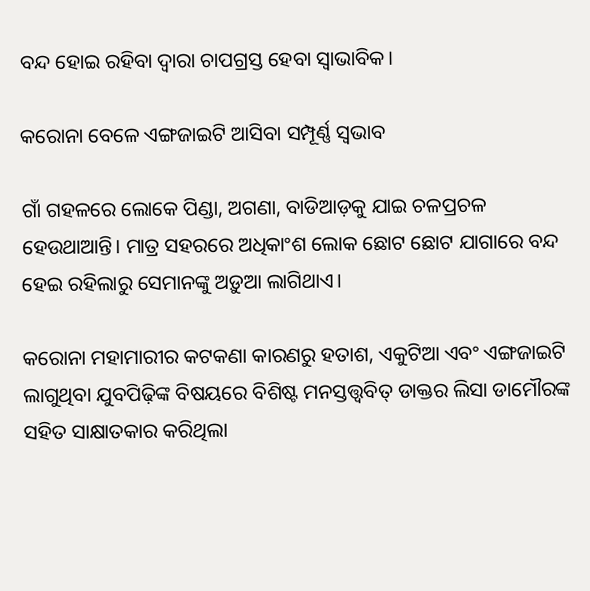ବନ୍ଦ ହୋଇ ରହିବା ଦ୍ୱାରା ଚାପଗ୍ରସ୍ତ ହେବା ସ୍ୱାଭାବିକ।

କରୋନା ବେଳେ ଏଙ୍ଗଜାଇଟି ଆସିବା ସମ୍ପୂର୍ଣ୍ଣ ସ୍ୱଭାବ

ଗାଁ ଗହଳରେ ଲୋକେ ପିଣ୍ଡା, ଅଗଣା, ବାଡିଆଡ଼କୁ ଯାଇ ଚଳପ୍ରଚଳ ହେଉଥାଆନ୍ତି। ମାତ୍ର ସହରରେ ଅଧିକାଂଶ ଲୋକ ଛୋଟ ଛୋଟ ଯାଗାରେ ବନ୍ଦ ହେଇ ରହିଲାରୁ ସେମାନଙ୍କୁ ଅଡ଼ୁଆ ଲାଗିଥାଏ।

କରୋନା ମହାମାରୀର କଟକଣା କାରଣରୁ ହତାଶ, ଏକୁଟିଆ ଏବଂ ଏଙ୍ଗଜାଇଟି ଲାଗୁଥିବା ଯୁବପିଢ଼ିଙ୍କ ବିଷୟରେ ବିଶିଷ୍ଟ ମନସ୍ତତ୍ତ୍ୱବିତ୍ ଡାକ୍ତର ଲିସା ଡାମୌରଙ୍କ ସହିତ ସାକ୍ଷାତକାର କରିଥିଲା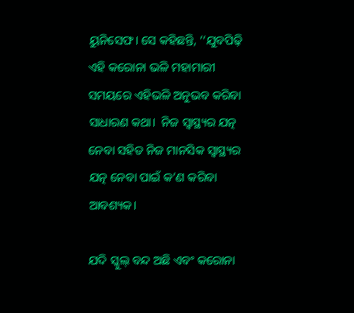ୟୁନିସେଫ। ସେ କହିଛନ୍ତି, ‘‘ଯୁବପିଢ଼ି ଏହି କରୋନା ଭଳି ମହାମାରୀ ସମୟରେ ଏହିଭଳି ଅନୁଭବ କରିବା ସାଧାରଣ କଥା।  ନିଜ ସ୍ୱାସ୍ଥ୍ୟର ଯତ୍ନ ନେବା ସହିତ ନିଜ ମାନସିକ ସ୍ୱାସ୍ଥ୍ୟର ଯତ୍ନ ନେବା ପାଇଁ କ’ଣ କରିବା ଆବଶ୍ୟକ।

ଯଦି ସ୍କୁଲ୍ ବନ୍ଦ ଅଛି ଏବଂ କରୋନା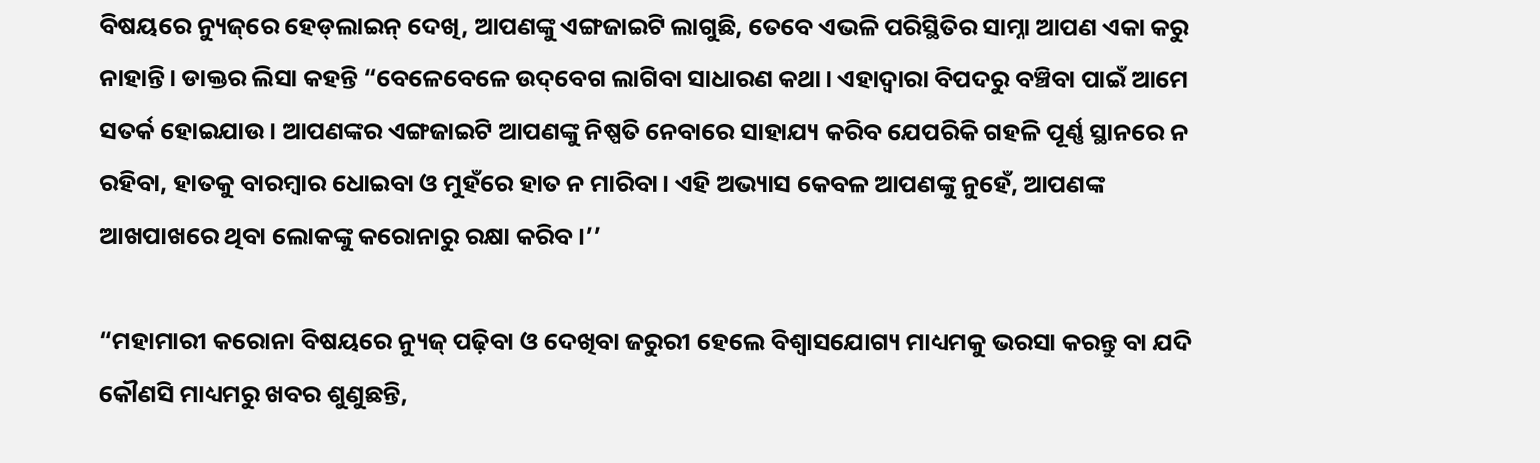ବିଷୟରେ ନ୍ୟୁଜ୍‌ରେ ହେଡ୍‌ଲାଇନ୍‌ ଦେଖି, ଆପଣଙ୍କୁ ଏଙ୍ଗଜାଇଟି ଲାଗୁଛି, ତେବେ ଏଭଳି ପରିସ୍ଥିତିର ସାମ୍ନା ଆପଣ ଏକା କରୁ ନାହାନ୍ତି। ଡାକ୍ତର ଲିସା କହନ୍ତି “ବେଳେବେଳେ ଉଦ୍‌ବେଗ ଲାଗିବା ସାଧାରଣ କଥା। ଏହାଦ୍ୱାରା ବିପଦରୁ ବଞ୍ଚିବା ପାଇଁ ଆମେ ସତର୍କ ହୋଇଯାଉ। ଆପଣଙ୍କର ଏଙ୍ଗଜାଇଟି ଆପଣଙ୍କୁ ନିଷ୍ପତି ନେବାରେ ସାହାଯ୍ୟ କରିବ ଯେପରିକି ଗହଳି ପୂର୍ଣ୍ଣ ସ୍ଥାନରେ ନ ରହିବା, ହାତକୁ ବାରମ୍ବାର ଧୋଇବା ଓ ମୁହଁରେ ହାତ ନ ମାରିବା। ଏହି ଅଭ୍ୟାସ କେବଳ ଆପଣଙ୍କୁ ନୁହେଁ, ଆପଣଙ୍କ ଆଖପାଖରେ ଥିବା ଲୋକଙ୍କୁ କରୋନାରୁ ରକ୍ଷା କରିବ।’’

“ମହାମାରୀ କରୋନା ବିଷୟରେ ନ୍ୟୁଜ୍‌ ପଢ଼ିବା ଓ ଦେଖିବା ଜରୁରୀ ହେଲେ ବିଶ୍ୱାସଯୋଗ୍ୟ ମାଧ୍ୟମକୁ ଭରସା କରନ୍ତୁ ବା ଯଦି କୌଣସି ମାଧ୍ୟମରୁ ଖବର ଶୁଣୁଛନ୍ତି,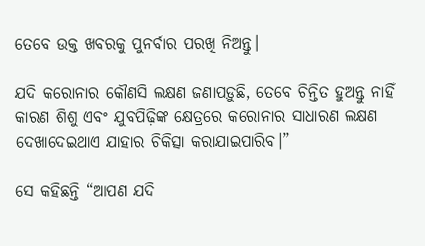ତେବେ ଉକ୍ତ ଖବରକୁ ପୁନର୍ବାର ପରଖି ନିଅନ୍ତୁ।

ଯଦି କରୋନାର କୌଣସି ଲକ୍ଷଣ ଜଣାପଡ଼ୁଛି, ତେବେ ଚିନ୍ତିତ ହୁଅନ୍ତୁ ନାହିଁ କାରଣ ଶିଶୁ ଏବଂ ଯୁବପିଢ଼ିଙ୍କ କ୍ଷେତ୍ରରେ କରୋନାର ସାଧାରଣ ଲକ୍ଷଣ ଦେଖାଦେଇଥାଏ ଯାହାର ଚିକିତ୍ସା କରାଯାଇପାରିବ।”

ସେ କହିଛନ୍ତି “ଆପଣ ଯଦି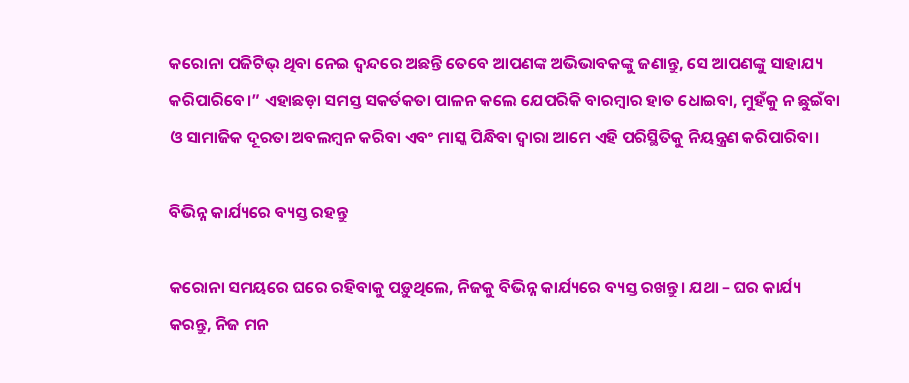କରୋନା ପଜିଟିଭ୍‌ ଥିବା ନେଇ ଦ୍ୱନ୍ଦରେ ଅଛନ୍ତି ତେବେ ଆପଣଙ୍କ ଅଭିଭାବକଙ୍କୁ ଜଣାନ୍ତୁ, ସେ ଆପଣଙ୍କୁ ସାହାଯ୍ୟ କରିପାରିବେ।” ଏହାଛଡ଼ା ସମସ୍ତ ସକର୍ତକତା ପାଳନ କଲେ ଯେପରିକି ବାରମ୍ବାର ହାତ ଧୋଇବା, ମୁହଁକୁ ନ ଛୁଇଁବା ଓ ସାମାଜିକ ଦୂରତା ଅବଲମ୍ବନ କରିବା ଏବଂ ମାସ୍କ ପିନ୍ଧିବା ଦ୍ୱାରା ଆମେ ଏହି ପରିସ୍ଥିତିକୁ ନିୟନ୍ତ୍ରଣ କରିପାରିବା।

ବିଭିନ୍ନ କାର୍ଯ୍ୟରେ ବ୍ୟସ୍ତ ରହନ୍ତୁ

କରୋନା ସମୟରେ ଘରେ ରହିବାକୁ ପଡ଼ୁଥିଲେ, ନିଜକୁ ବିଭିନ୍ନ କାର୍ଯ୍ୟରେ ବ୍ୟସ୍ତ ରଖନ୍ତୁ। ଯଥା – ଘର କାର୍ଯ୍ୟ କରନ୍ତୁ, ନିଜ ମନ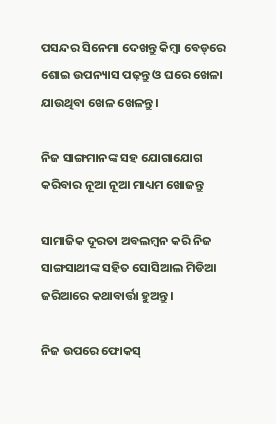ପସନ୍ଦର ସିନେମା ଦେଖନ୍ତୁ କିମ୍ବା ବେଡ୍‌ରେ ଶୋଇ ଉପନ୍ୟାସ ପଢ଼ନ୍ତୁ ଓ ଘରେ ଖେଳା ଯାଉଥିବା ଖେଳ ଖେଳନ୍ତୁ।

ନିଜ ସାଙ୍ଗମାନଙ୍କ ସହ ଯୋଗାଯୋଗ କରିବାର ନୂଆ ନୂଆ ମାଧ୍ୟମ ଖୋଜନ୍ତୁ

ସାମାଜିକ ଦୂରତା ଅବଲମ୍ବନ କରି ନିଜ ସାଙ୍ଗସାଥୀଙ୍କ ସହିତ ସୋସିଆଲ ମିଡିଆ ଜରିଆରେ କଥାବାର୍ତ୍ତା ହୁଅନ୍ତୁ।

ନିଜ ଉପରେ ଫୋକସ୍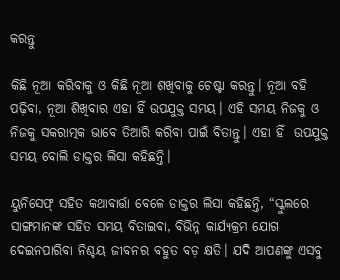କରନ୍ତୁ

କିଛି ନୂଆ କରିବାକୁ ଓ କିଛି ନୂଆ ଶଖିବାକୁ ଚେଷ୍ଟା କରନ୍ତୁ। ନୂଆ ବହି ପଢ଼ିବା, ନୂଆ ଶିଖିବାର ଏହା ହିଁ ଉପଯୁକ୍ତ ସମୟ। ଏହି ସମୟ ନିଜକୁ ଓ ନିଜକୁ ସକରାତ୍ମକ ଭାବେ ତିଆରି କରିବା ପାଇଁ ବିତାନ୍ତୁ। ଏହା ହିଁ  ଉପଯୁକ୍ତ ସମୟ ବୋଲି ଡାକ୍ତର ଲିସା କହିଛନ୍ତି।

ୟୁନିସେଫ୍‌ ସହିତ କଥାବାର୍ତ୍ତା ବେଳେ ଡାକ୍ତର ଲିସା କହିଛନ୍ତି, “ସ୍କୁଲରେ ସାଙ୍ଗମାନଙ୍କ ସହିତ ସମୟ ବିତାଇବା, ବିଭିନ୍ନ କାର୍ଯ୍ୟକ୍ରମ ଯୋଗ ଦେଇନପାରିବା ନିଶ୍ଚୟ ଜୀବନର ବହୁତ ବଡ଼ କ୍ଷତି। ଯଦି ଆପଣଙ୍କୁ ଏସବୁ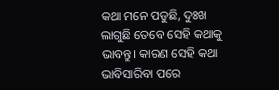କଥା ମନେ ପଡୁଛି, ଦୁଃଖ ଲାଗୁଛି ତେବେ ସେହି କଥାକୁ ଭାବନ୍ତୁ। କାରଣ ସେହି କଥା ଭାବିସାରିବା ପରେ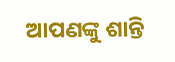ଆପଣଙ୍କୁ ଶାନ୍ତି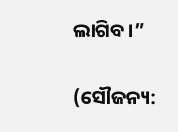ଲାଗିବ।”

(ସୌଜନ୍ୟ: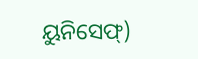ୟୁନିସେଫ୍‌‌)